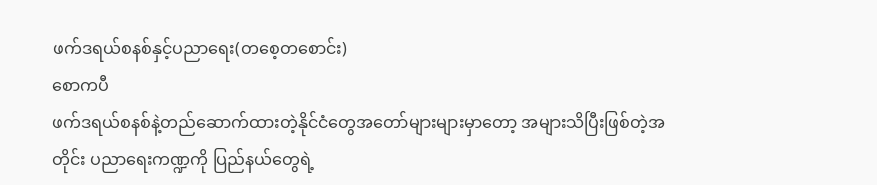ဖက်ဒရယ်စနစ်နှင့်ပညာရေး(တစေ့တစောင်း)
စောကပီ
ဖက်ဒရယ်စနစ်နဲ့တည်ဆောက်ထားတဲ့နိုင်ငံတွေအတော်များများမှာတော့ အများသိပြီးဖြစ်တဲ့အတိုင်း ပညာရေးကဏ္ဍကို ပြည်နယ်တွေရဲ့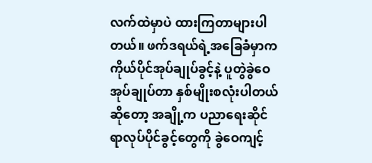လက်ထဲမှာပဲ ထားကြတာများပါတယ်။ ဖက်ဒရယ်ရဲ့အခြေခံမှာက ကိုယ်ပိုင်အုပ်ချုပ်ခွင့်နဲ့ ပူတွဲခွဲဝေအုပ်ချုပ်တာ နှစ်မျိုးစလုံးပါတယ်ဆိုတော့ အချို့က ပညာရေးဆိုင်ရာလုပ်ပိုင်ခွင့်တွေကို ခွဲဝေကျင့်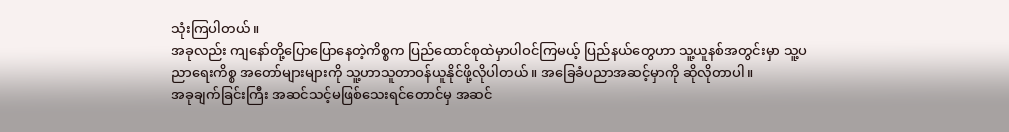သုံးကြပါတယ်။
အခုလည်း ကျနော်တို့ပြောပြောနေတဲ့ကိစ္စက ပြည်ထောင်စုထဲမှာပါဝင်ကြမယ့် ပြည်နယ်တွေဟာ သူ့ယူနစ်အတွင်းမှာ သူ့ပညာရေးကိစ္စ အတော်များများကို သူ့ဟာသူတာဝန်ယူနိုင်ဖို့လိုပါတယ်။ အခြေခံပညာအဆင့်မှာကို ဆိုလိုတာပါ။
အခုချက်ခြင်းကြီး အဆင်သင့်မဖြစ်သေးရင်တောင်မှ အဆင်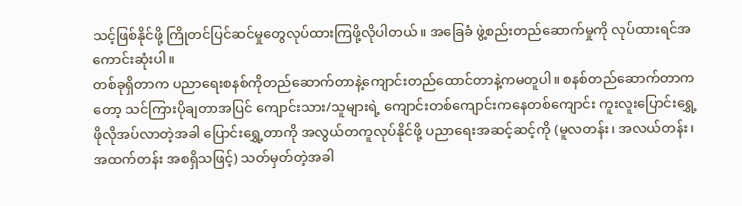သင့်ဖြစ်နိုင်ဖို့ ကြိုတင်ပြင်ဆင်မှုတွေလုပ်ထားကြဖို့လိုပါတယ်။ အခြေခံ ဖွဲ့စည်းတည်ဆောက်မှုကို လုပ်ထားရင်အကောင်းဆုံးပါ။
တစ်ခုရှိတာက ပညာရေးစနစ်ကိုတည်ဆောက်တာနဲ့ကျောင်းတည်ထောင်တာနဲ့ကမတူပါ။ စနစ်တည်ဆောက်တာကတော့ သင်ကြားပိုချတာအပြင် ကျောင်းသား/သူများရဲ့ ကျောင်းတစ်ကျောင်းကနေတစ်ကျောင်း ကူးလူးပြောင်းရွှေ့ဖိုလိုအပ်လာတဲ့အခါ ပြောင်းရွှေ့တာကို အလွယ်တကူလုပ်နိုင်ဖို့ ပညာရေးအဆင့်ဆင့်ကို (မူလတန်း၊ အလယ်တန်း၊ အထက်တန်း အစရှိသဖြင့်) သတ်မှတ်တဲ့အခါ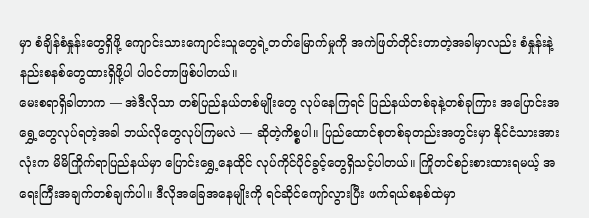မှာ စံချိန်စံနှုန်းတွေရှိဖို့ ကျောင်းသားကျောင်းသူတွေရဲ့တတ်မြောက်မှုကို အကဲဖြတ်တိုင်းတာတဲ့အခါမှာလည်း စံနှုန်းနဲ့နည်းစနစ်တွေထားရှိဖို့ပါ ပါဝင်တာဖြစ်ပါတယ်။
မေးစရာရှိခါတာက — အဲဒီလိုသာ တစ်ပြည်နယ်တစ်မျိုးတွေ လုပ်နေကြရင် ပြည်နယ်တစ်ခုနဲ့တစ်ခုကြား အပြောင်းအရွှေ့တွေလုပ်ရတဲ့အခါ ဘယ်လိုတွေလုပ်ကြမလဲ — ဆိုတဲ့ကိစ္စပါ။ ပြည်ထောင်စုတစ်ခုတည်းအတွင်းမှာ နိုင်ငံသားအားလုံးက မိမိကြိုက်ရာပြည်နယ်မှာ ပြောင်းရွှေ့နေထိုင် လုပ်ကိုင်ပိုင်ခွင့်တွေရှိသင့်ပါတယ်။ ကြိုတင်စဉ်းစားထားရမယ့် အရေးကြီးအချက်တစ်ချက်ပါ။ ဒီလိုအခြေအနေမျိုးကို ရင်ဆိုင်ကျော်လွားပြီး ဖက်ရယ်စနစ်ထဲမှာ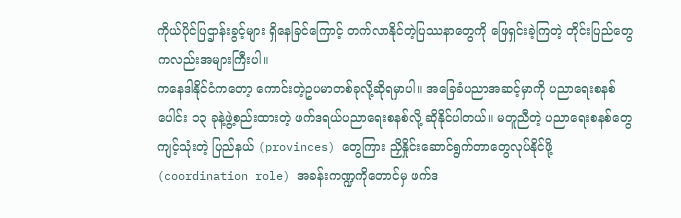ကိုယ်ပိုင်ပြဌာန်းခွင့်များ ရှိနေခြင်ကြောင့် တက်လာနိုင်တဲ့ပြဿနာတွေကို ဖြေရှင်းခဲ့ကြတဲ့ တိုင်းပြည်တွေကလည်းအများကြီးပါ။
ကနေဒါနိုင်ငံကတော့ ကောင်းတဲ့ဥပမာတစ်ခုလို့ဆိုရမှာပါ။ အခြေခံပညာအဆင့်မှာကို ပညာရေးစနစ်ပေါင်း ၁၃ ခုနဲ့ဖွဲ့စည်းထားတဲ့ ဖက်ဒရယ်ပညာရေးစနစ်လို့ ဆိုနိုင်ပါတယ်။ မတူညီတဲ့ ပညာရေးစနစ်တွေကျင့်သုံးတဲ့ ပြည်နယ် (provinces) တွေကြား ညှိနှိုင်းဆောင်ရွက်တာတွေလုပ်နိုင်ဖို့ (coordination role) အခန်းကဏ္ဍကိုတောင်မှ ဖက်ဒ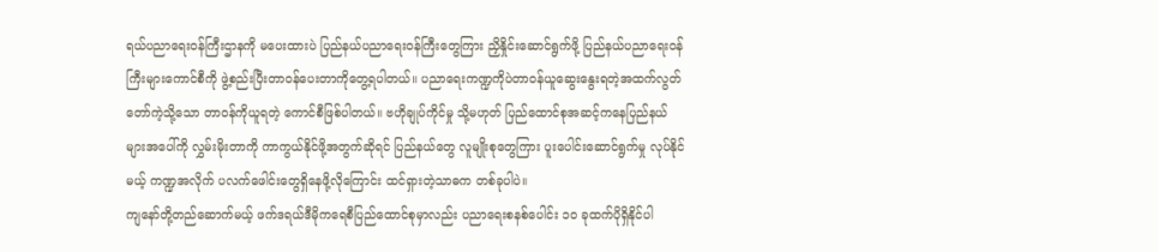ရယ်ပညာရေးဝန်ကြီးဌာနကို မပေးထားပဲ ပြည်နယ်ပညာရေးဝန်ကြီးတွေကြား ညှိနှိုင်းဆောင်ရွက်ဖို့ ပြည်နယ်ပညာရေးဝန်ကြီးများကောင်စီကို ဖွဲ့စည်းပြီးတာဝန်ပေးတာကိုတွေ့ရပါတယ်။ ပညာရေးကဏ္ဍကိုပဲတာဝန်ယူဆွေးနွေးရတဲ့အထက်လွတ်တော်ကဲ့သို့သော တာဝန်ကိုယူရတဲ့ ကောင်စီဖြစ်ပါတယ်။ ဗဟိုချုပ်ကိုင်မှု သို့မဟုတ် ပြည်ထောင်စုအဆင့်ကနေပြည်နယ်များအပေါ်ကို လွှမ်းမိုးတာကို ကာကွယ်နိုင်ဖို့အတွက်ဆိုရင် ပြည်နယ်တွေ လူမျိုးစုတွေကြား ပူးပေါင်းဆောင်ရွက်မှု လုပ်နိုင်မယ့် ကဏ္ဍအလိုက် ပလက်ဖေါင်းတွေရှိနေဖို့လိုကြောင်း ထင်ရှားတဲ့သာဓက တစ်ခုပါပဲ။
ကျနော်တို့တည်ဆောက်မယ့် ဖက်ဒရယ်ဒီမိုကရေစီပြည်ထောင်စုမှာလည်း ပညာရေးစနစ်ပေါင်း ၁၀ ခုထက်ပိုရှိနိုင်ပါ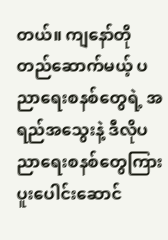တယ်။ ကျနော်တိုတည်ဆောက်မယ့် ပညာရေးစနစ်တွေရဲ့ အရည်အသွေးနဲ့ ဒီလိုပညာရေးစနစ်တွေကြား ပူးပေါင်းဆောင်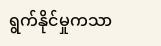ရွက်နိုင်မှုကသာ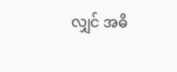လျှင် အဓိ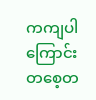ကကျပါကြောင်း တစေ့တ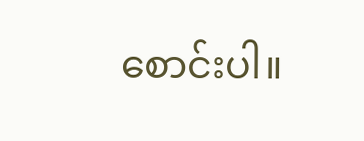စောင်းပါ။